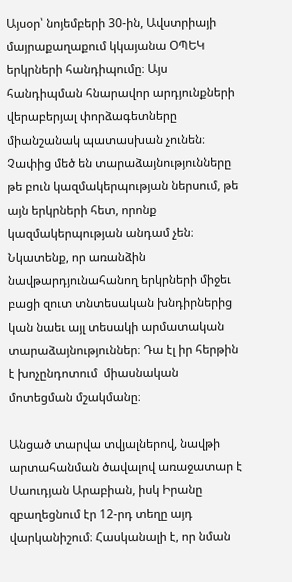Այսօր՝ նոյեմբերի 30-ին, Ավստրիայի մայրաքաղաքում կկայանա ՕՊԵԿ երկրների հանդիպումը։ Այս հանդիպման հնարավոր արդյունքների վերաբերյալ փորձագետները միանշանակ պատասխան չունեն։ Չափից մեծ են տարաձայնությունները թե բուն կազմակերպության ներսում, թե այն երկրների հետ, որոնք կազմակերպության անդամ չեն։ Նկատենք, որ առանձին նավթարդյունահանող երկրների միջեւ բացի զուտ տնտեսական խնդիրներից կան նաեւ այլ տեսակի արմատական տարաձայնություններ։ Դա էլ իր հերթին է խոչընդոտում  միասնական մոտեցման մշակմանը։

Անցած տարվա տվյալներով, նավթի արտահանման ծավալով առաջատար է Սաուդյան Արաբիան, իսկ Իրանը զբաղեցնում էր 12-րդ տեղը այդ վարկանիշում։ Հասկանալի է, որ նման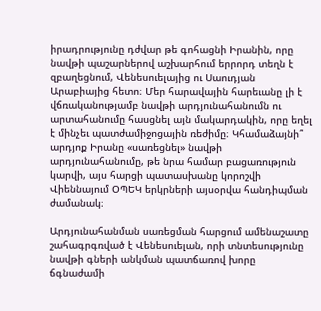իրադրությունը դժվար թե գոհացնի Իրանին, որը նավթի պաշարներով աշխարհում երրորդ տեղն է զբաղեցնում, Վենեսուելայից ու Սաուդյան Արաբիայից հետո։ Մեր հարավային հարեւանը լի է վճռականությամբ նավթի արդյունահանումն ու արտահանումը հասցնել այն մակարդակին, որը եղել է մինչեւ պատժամիջոցային ռեժիմը։ Կհամաձայնի՞ արդյոք Իրանը «սառեցնել» նավթի արդյունահանումը, թե նրա համար բացառություն կարվի, այս հարցի պատասխանը կորոշվի Վիեննայում ՕՊԵԿ երկրների այսօրվա հանդիպման ժամանակ։

Արդյունահանման սառեցման հարցում ամենաշատը շահագրգռված է Վենեսուելան, որի տնտեսությունը նավթի գների անկման պատճառով խորը ճգնաժամի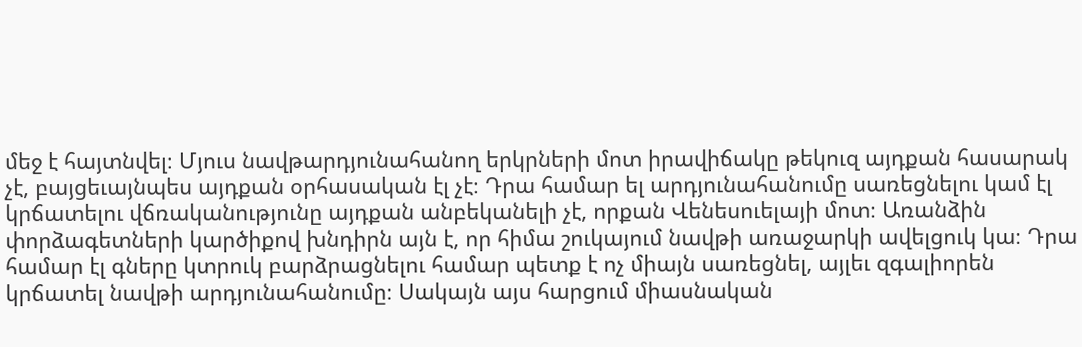մեջ է հայտնվել։ Մյուս նավթարդյունահանող երկրների մոտ իրավիճակը թեկուզ այդքան հասարակ չէ, բայցեւայնպես այդքան օրհասական էլ չէ։ Դրա համար ել արդյունահանումը սառեցնելու կամ էլ կրճատելու վճռականությունը այդքան անբեկանելի չէ, որքան Վենեսուելայի մոտ։ Առանձին փորձագետների կարծիքով խնդիրն այն է, որ հիմա շուկայում նավթի առաջարկի ավելցուկ կա։ Դրա համար էլ գները կտրուկ բարձրացնելու համար պետք է ոչ միայն սառեցնել, այլեւ զգալիորեն կրճատել նավթի արդյունահանումը։ Սակայն այս հարցում միասնական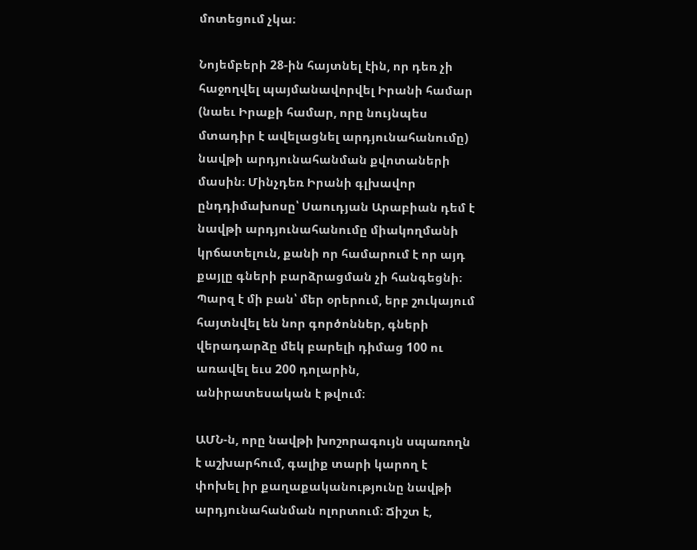մոտեցում չկա։

Նոյեմբերի 28-ին հայտնել էին, որ դեռ չի հաջողվել պայմանավորվել Իրանի համար (նաեւ Իրաքի համար, որը նույնպես մտադիր է ավելացնել արդյունահանումը) նավթի արդյունահանման քվոտաների մասին։ Մինչդեռ Իրանի գլխավոր ընդդիմախոսը՝ Սաուդյան Արաբիան դեմ է նավթի արդյունահանումը միակողմանի կրճատելուն, քանի որ համարում է որ այդ քայլը գների բարձրացման չի հանգեցնի։ Պարզ է մի բան՝ մեր օրերում, երբ շուկայում հայտնվել են նոր գործոններ, գների վերադարձը մեկ բարելի դիմաց 100 ու առավել եւս 200 դոլարին, անիրատեսական է թվում։

ԱՄՆ-ն, որը նավթի խոշորագույն սպառողն է աշխարհում, գալիք տարի կարող է փոխել իր քաղաքականությունը նավթի արդյունահանման ոլորտում։ Ճիշտ է,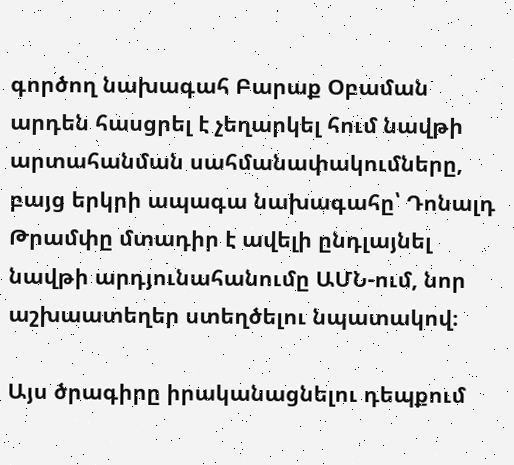գործող նախագահ Բարաք Օբաման արդեն հասցրել է չեղարկել հում նավթի արտահանման սահմանափակումները, բայց երկրի ապագա նախագահը՝ Դոնալդ Թրամփը մտադիր է ավելի ընդլայնել նավթի արդյունահանումը ԱՄՆ-ում, նոր աշխաատեղեր ստեղծելու նպատակով։

Այս ծրագիրը իրականացնելու դեպքում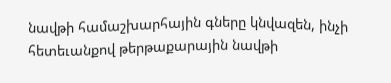նավթի համաշխարհային գները կնվազեն, ինչի հետեւանքով թերթաքարային նավթի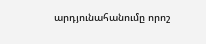արդյունահանումը որոշ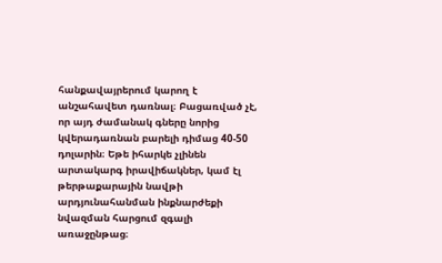հանքավայրերում կարող է անշահավետ դառնալ։ Բացառված չէ, որ այդ ժամանակ գները նորից կվերադառնան բարելի դիմաց 40-50 դոլարին։ Եթե իհարկե չլինեն արտակարգ իրավիճակներ, կամ էլ թերթաքարային նավթի արդյունահանման ինքնարժեքի նվազման հարցում զգալի առաջընթաց։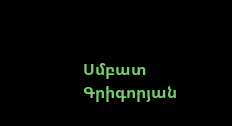Սմբատ Գրիգորյան